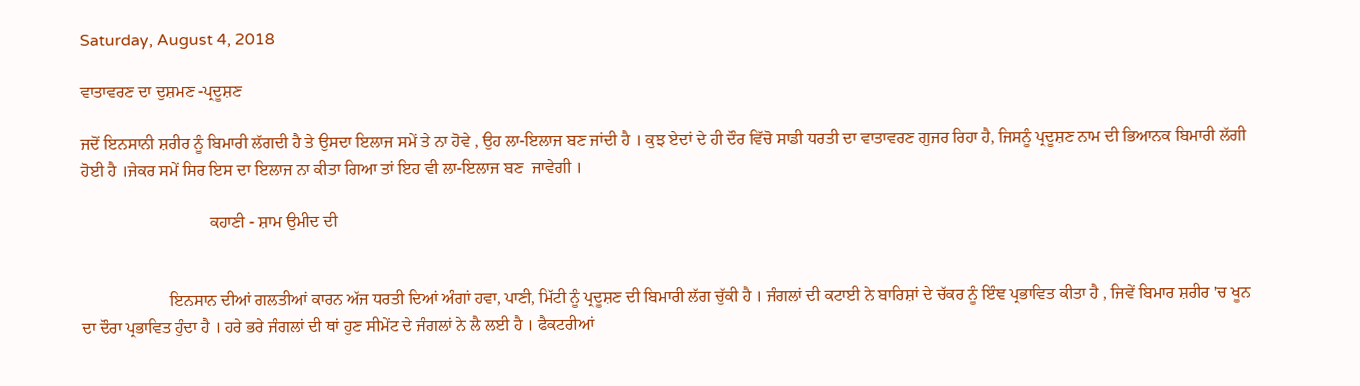Saturday, August 4, 2018

ਵਾਤਾਵਰਣ ਦਾ ਦੁਸ਼ਮਣ -ਪ੍ਰਦੂਸ਼ਣ

ਜਦੋਂ ਇਨਸਾਨੀ ਸ਼ਰੀਰ ਨੂੰ ਬਿਮਾਰੀ ਲੱਗਦੀ ਹੈ ਤੇ ਉਸਦਾ ਇਲਾਜ ਸਮੇਂ ਤੇ ਨਾ ਹੋਵੇ , ਉਹ ਲਾ-ਇਲਾਜ ਬਣ ਜਾਂਦੀ ਹੈ । ਕੁਝ ਏਦਾਂ ਦੇ ਹੀ ਦੌਰ ਵਿੱਚੋ ਸਾਡੀ ਧਰਤੀ ਦਾ ਵਾਤਾਵਰਣ ਗੁਜਰ ਰਿਹਾ ਹੈ, ਜਿਸਨੂੰ ਪ੍ਰਦੂਸ਼ਣ ਨਾਮ ਦੀ ਭਿਆਨਕ ਬਿਮਾਰੀ ਲੱਗੀ ਹੋਈ ਹੈ ।ਜੇਕਰ ਸਮੇਂ ਸਿਰ ਇਸ ਦਾ ਇਲਾਜ ਨਾ ਕੀਤਾ ਗਿਆ ਤਾਂ ਇਹ ਵੀ ਲਾ-ਇਲਾਜ ਬਣ  ਜਾਵੇਗੀ ।

                               ਕਹਾਣੀ - ਸ਼ਾਮ ਉਮੀਦ ਦੀ


                     ਇਨਸਾਨ ਦੀਆਂ ਗਲਤੀਆਂ ਕਾਰਨ ਅੱਜ ਧਰਤੀ ਦਿਆਂ ਅੰਗਾਂ ਹਵਾ, ਪਾਣੀ, ਮਿੱਟੀ ਨੂੰ ਪ੍ਰਦੂਸ਼ਣ ਦੀ ਬਿਮਾਰੀ ਲੱਗ ਚੁੱਕੀ ਹੈ । ਜੰਗਲਾਂ ਦੀ ਕਟਾਈ ਨੇ ਬਾਰਿਸ਼ਾਂ ਦੇ ਚੱਕਰ ਨੂੰ ਇੰਞ ਪ੍ਰਭਾਵਿਤ ਕੀਤਾ ਹੈ , ਜਿਵੇਂ ਬਿਮਾਰ ਸ਼ਰੀਰ 'ਚ ਖੂਨ ਦਾ ਦੌਰਾ ਪ੍ਰਭਾਵਿਤ ਹੁੰਦਾ ਹੈ । ਹਰੇ ਭਰੇ ਜੰਗਲਾਂ ਦੀ ਥਾਂ ਹੁਣ ਸੀਮੇਂਟ ਦੇ ਜੰਗਲਾਂ ਨੇ ਲੈ ਲਈ ਹੈ । ਫੈਕਟਰੀਆਂ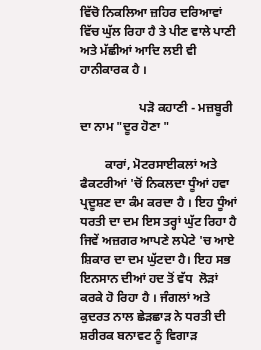ਵਿੱਚੋ ਨਿਕਲਿਆ ਜ਼ਹਿਰ ਦਰਿਆਵਾਂ ਵਿੱਚ ਘੁੱਲ ਰਿਹਾ ਹੈ ਤੇ ਪੀਣ ਵਾਲੇ ਪਾਣੀ ਅਤੇ ਮੱਛੀਆਂ ਆਦਿ ਲਈ ਵੀ ਹਾਨੀਕਾਰਕ ਹੈ ।

                   ਪੜੋ ਕਹਾਣੀ - ਮਜ਼ਬੂਰੀ ਦਾ ਨਾਮ "ਦੂਰ ਹੋਣਾ "

        ਕਾਰਾਂ, ਮੋਟਰਸਾਈਕਲਾਂ ਅਤੇ ਫੈਕਟਰੀਆਂ 'ਚੋਂ ਨਿਕਲਦਾ ਧੂੰਆਂ ਹਵਾ ਪ੍ਰਦੂਸ਼ਣ ਦਾ ਕੰਮ ਕਰਦਾ ਹੈ । ਇਹ ਧੂੰਆਂ ਧਰਤੀ ਦਾ ਦਮ ਇਸ ਤਰ੍ਹਾਂ ਘੁੱਟ ਰਿਹਾ ਹੈ ਜਿਵੇਂ ਅਜ਼ਗਰ ਆਪਣੇ ਲਪੇਟੇ 'ਚ ਆਏ ਸ਼ਿਕਾਰ ਦਾ ਦਮ ਘੁੱਟਦਾ ਹੈ। ਇਹ ਸਭ ਇਨਸਾਨ ਦੀਆਂ ਹਦ ਤੋਂ ਵੱਧ  ਲੋੜਾਂ ਕਰਕੇ ਹੋ ਰਿਹਾ ਹੈ । ਜੰਗਲਾਂ ਅਤੇ ਕੁਦਰਤ ਨਾਲ ਛੇੜਛਾੜ ਨੇ ਧਰਤੀ ਦੀ ਸ਼ਰੀਰਕ ਬਨਾਵਟ ਨੂੰ ਵਿਗਾੜ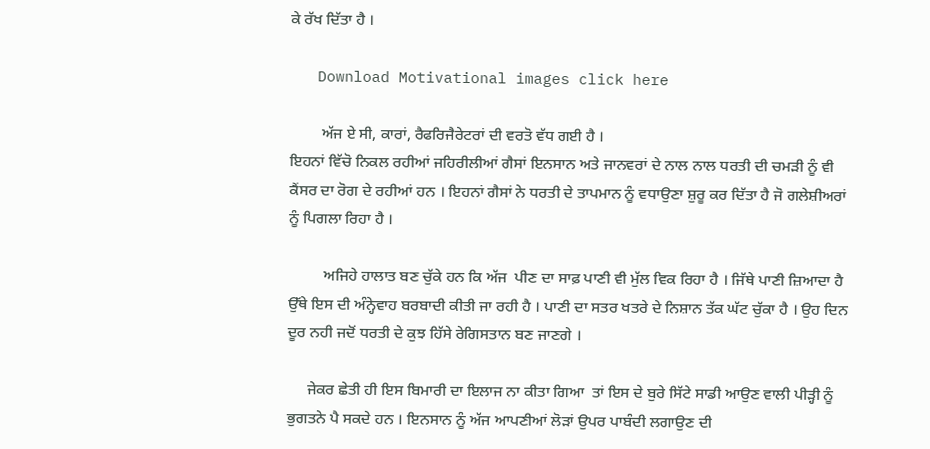ਕੇ ਰੱਖ ਦਿੱਤਾ ਹੈ ।

   Download Motivational images click here

        ਅੱਜ ਏ ਸੀ, ਕਾਰਾਂ, ਰੈਫਰਿਜੈਰੇਟਰਾਂ ਦੀ ਵਰਤੋ ਵੱਧ ਗਈ ਹੈ ।
ਇਹਨਾਂ ਵਿੱਚੋ ਨਿਕਲ ਰਹੀਆਂ ਜਹਿਰੀਲੀਆਂ ਗੈਸਾਂ ਇਨਸਾਨ ਅਤੇ ਜਾਨਵਰਾਂ ਦੇ ਨਾਲ ਨਾਲ ਧਰਤੀ ਦੀ ਚਮੜੀ ਨੂੰ ਵੀ ਕੈਂਸਰ ਦਾ ਰੋਗ ਦੇ ਰਹੀਆਂ ਹਨ । ਇਹਨਾਂ ਗੈਸਾਂ ਨੇ ਧਰਤੀ ਦੇ ਤਾਪਮਾਨ ਨੂੰ ਵਧਾਉਣਾ ਸ਼ੁਰੂ ਕਰ ਦਿੱਤਾ ਹੈ ਜੋ ਗਲੇਸ਼ੀਅਰਾਂ ਨੂੰ ਪਿਗਲਾ ਰਿਹਾ ਹੈ ।

         ਅਜਿਹੇ ਹਾਲਾਤ ਬਣ ਚੁੱਕੇ ਹਨ ਕਿ ਅੱਜ  ਪੀਣ ਦਾ ਸਾਫ਼ ਪਾਣੀ ਵੀ ਮੁੱਲ ਵਿਕ ਰਿਹਾ ਹੈ । ਜਿੱਥੇ ਪਾਣੀ ਜ਼ਿਆਦਾ ਹੈ ਉੱਥੇ ਇਸ ਦੀ ਅੰਨ੍ਹੇਵਾਹ ਬਰਬਾਦੀ ਕੀਤੀ ਜਾ ਰਹੀ ਹੈ । ਪਾਣੀ ਦਾ ਸਤਰ ਖਤਰੇ ਦੇ ਨਿਸ਼ਾਨ ਤੱਕ ਘੱਟ ਚੁੱਕਾ ਹੈ । ਉਹ ਦਿਨ ਦੂਰ ਨਹੀ ਜਦੋਂ ਧਰਤੀ ਦੇ ਕੁਝ ਹਿੱਸੇ ਰੇਗਿਸਤਾਨ ਬਣ ਜਾਣਗੇ ।

     ਜੇਕਰ ਛੇਤੀ ਹੀ ਇਸ ਬਿਮਾਰੀ ਦਾ ਇਲਾਜ ਨਾ ਕੀਤਾ ਗਿਆ  ਤਾਂ ਇਸ ਦੇ ਬੁਰੇ ਸਿੱਟੇ ਸਾਡੀ ਆਉਣ ਵਾਲੀ ਪੀੜ੍ਹੀ ਨੂੰ ਭੁਗਤਨੇ ਪੈ ਸਕਦੇ ਹਨ । ਇਨਸਾਨ ਨੂੰ ਅੱਜ ਆਪਣੀਆਂ ਲੋੜਾਂ ਉਪਰ ਪਾਬੰਦੀ ਲਗਾਉਣ ਦੀ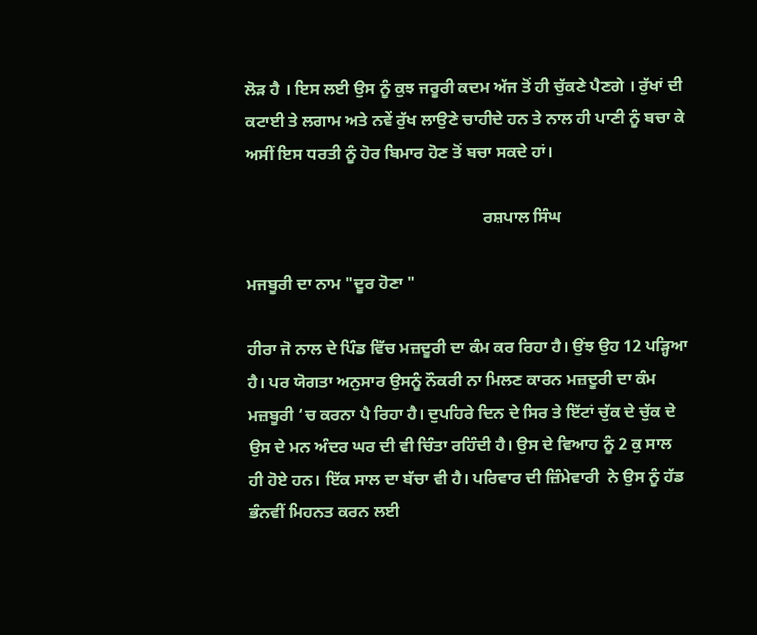ਲੋੜ ਹੈ । ਇਸ ਲਈ ਉਸ ਨੂੰ ਕੁਝ ਜਰੂਰੀ ਕਦਮ ਅੱਜ ਤੋਂ ਹੀ ਚੁੱਕਣੇ ਪੈਣਗੇ । ਰੁੱਖਾਂ ਦੀ ਕਟਾਈ ਤੇ ਲਗਾਮ ਅਤੇ ਨਵੇਂ ਰੁੱਖ ਲਾਉਣੇ ਚਾਹੀਦੇ ਹਨ ਤੇ ਨਾਲ ਹੀ ਪਾਣੀ ਨੂੰ ਬਚਾ ਕੇ ਅਸੀਂ ਇਸ ਧਰਤੀ ਨੂੰ ਹੋਰ ਬਿਮਾਰ ਹੋਣ ਤੋਂ ਬਚਾ ਸਕਦੇ ਹਾਂ।

                                                         ਰਸ਼ਪਾਲ ਸਿੰਘ

ਮਜਬੂਰੀ ਦਾ ਨਾਮ "ਦੂਰ ਹੋਣਾ "

ਹੀਰਾ ਜੋ ਨਾਲ ਦੇ ਪਿੰਡ ਵਿੱਚ ਮਜ਼ਦੂਰੀ ਦਾ ਕੰਮ ਕਰ ਰਿਹਾ ਹੈ। ਉਂਝ ਉਹ 12 ਪੜ੍ਹਿਆ ਹੈ। ਪਰ ਯੋਗਤਾ ਅਨੁਸਾਰ ਉਸਨੂੰ ਨੌਕਰੀ ਨਾ ਮਿਲਣ ਕਾਰਨ ਮਜ਼ਦੂਰੀ ਦਾ ਕੰਮ ਮਜ਼ਬੂਰੀ ‘ਚ ਕਰਨਾ ਪੈ ਰਿਹਾ ਹੈ। ਦੁਪਹਿਰੇ ਦਿਨ ਦੇ ਸਿਰ ਤੇ ਇੱਟਾਂ ਚੁੱਕ ਦੇ ਚੁੱਕ ਦੇ ਉਸ ਦੇ ਮਨ ਅੰਦਰ ਘਰ ਦੀ ਵੀ ਚਿੰਤਾ ਰਹਿੰਦੀ ਹੈ। ਉਸ ਦੇ ਵਿਆਹ ਨੂੰ 2 ਕੁ ਸਾਲ ਹੀ ਹੋਏ ਹਨ। ਇੱਕ ਸਾਲ ਦਾ ਬੱਚਾ ਵੀ ਹੈ। ਪਰਿਵਾਰ ਦੀ ਜ਼ਿੰਮੇਵਾਰੀ  ਨੇ ਉਸ ਨੂੰ ਹੱਡ ਭੰਨਵੀਂ ਮਿਹਨਤ ਕਰਨ ਲਈ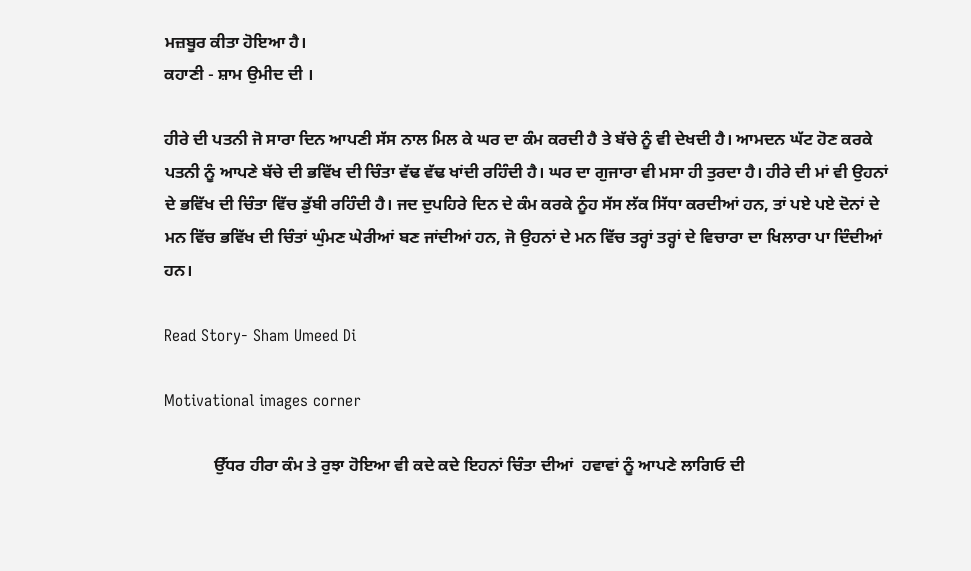ਮਜ਼ਬੂਰ ਕੀਤਾ ਹੋਇਆ ਹੈ।
ਕਹਾਣੀ - ਸ਼ਾਮ ਉਮੀਦ ਦੀ ।

ਹੀਰੇ ਦੀ ਪਤਨੀ ਜੋ ਸਾਰਾ ਦਿਨ ਆਪਣੀ ਸੱਸ ਨਾਲ ਮਿਲ ਕੇ ਘਰ ਦਾ ਕੰਮ ਕਰਦੀ ਹੈ ਤੇ ਬੱਚੇ ਨੂੰ ਵੀ ਦੇਖਦੀ ਹੈ। ਆਮਦਨ ਘੱਟ ਹੋਣ ਕਰਕੇ ਪਤਨੀ ਨੂੰ ਆਪਣੇ ਬੱਚੇ ਦੀ ਭਵਿੱਖ ਦੀ ਚਿੰਤਾ ਵੱਢ ਵੱਢ ਖਾਂਦੀ ਰਹਿੰਦੀ ਹੈ। ਘਰ ਦਾ ਗੁਜਾਰਾ ਵੀ ਮਸਾ ਹੀ ਤੁਰਦਾ ਹੈ। ਹੀਰੇ ਦੀ ਮਾਂ ਵੀ ਉਹਨਾਂ ਦੇ ਭਵਿੱਖ ਦੀ ਚਿੰਤਾ ਵਿੱਚ ਡੁੱਬੀ ਰਹਿੰਦੀ ਹੈ। ਜਦ ਦੁਪਹਿਰੇ ਦਿਨ ਦੇ ਕੰਮ ਕਰਕੇ ਨੂੰਹ ਸੱਸ ਲੱਕ ਸਿੱਧਾ ਕਰਦੀਆਂ ਹਨ, ਤਾਂ ਪਏ ਪਏ ਦੋਨਾਂ ਦੇ ਮਨ ਵਿੱਚ ਭਵਿੱਖ ਦੀ ਚਿੰਤਾਂ ਘੁੰਮਣ ਘੇਰੀਆਂ ਬਣ ਜਾਂਦੀਆਂ ਹਨ, ਜੋ ਉਹਨਾਂ ਦੇ ਮਨ ਵਿੱਚ ਤਰ੍ਹਾਂ ਤਰ੍ਹਾਂ ਦੇ ਵਿਚਾਰਾ ਦਾ ਖਿਲਾਰਾ ਪਾ ਦਿੰਦੀਆਂ ਹਨ।

Read Story- Sham Umeed Di

Motivational images corner

            ਉੱਧਰ ਹੀਰਾ ਕੰਮ ਤੇ ਰੁਝਾ ਹੋਇਆ ਵੀ ਕਦੇ ਕਦੇ ਇਹਨਾਂ ਚਿੰਤਾ ਦੀਆਂ  ਹਵਾਵਾਂ ਨੂੰ ਆਪਣੇ ਲਾਗਿਓ ਦੀ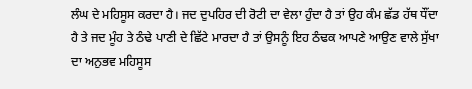ਲੰਘ ਦੇ ਮਹਿਸੂਸ ਕਰਦਾ ਹੈ। ਜਦ ਦੁਪਹਿਰ ਦੀ ਰੋਟੀ ਦਾ ਵੇਲਾ ਹੁੰਦਾ ਹੈ ਤਾਂ ਉਹ ਕੰਮ ਛੱਡ ਹੱਥ ਧੌਂਦਾ ਹੈ ਤੇ ਜਦ ਮੂੰਹ ਤੇ ਠੰਢੇ ਪਾਣੀ ਦੇ ਛਿੱਟੇ ਮਾਰਦਾ ਹੈ ਤਾਂ ਉਸਨੂੰ ਇਹ ਠੰਢਕ ਆਪਣੇ ਆਉਣ ਵਾਲੇ ਸੁੱਖਾ ਦਾ ਅਨੁਭਵ ਮਹਿਸੂਸ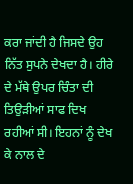ਕਰਾ ਜਾਂਦੀ ਹੈ ਜਿਸਦੇ ਉਹ ਨਿੱਤ ਸੁਪਨੇ ਦੇਖਦਾ ਹੈ। ਹੀਰੇ ਦੇ ਮੱਥੇ ਉਪਰ ਚਿੰਤਾ ਦੀ ਤਿਉੜੀਆਂ ਸਾਫ ਦਿਖ ਰਹੀਆਂ ਸੀ। ਇਹਨਾਂ ਨੂੰ ਦੇਖ ਕੇ ਨਾਲ ਦੇ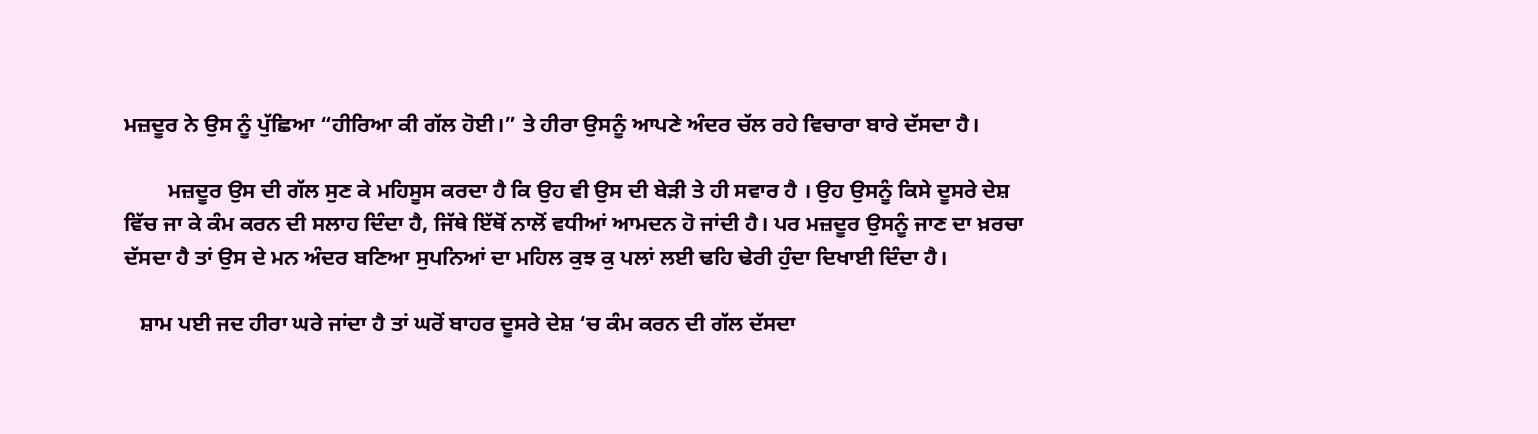ਮਜ਼ਦੂਰ ਨੇ ਉਸ ਨੂੰ ਪੁੱਛਿਆ “ਹੀਰਿਆ ਕੀ ਗੱਲ ਹੋਈ।” ਤੇ ਹੀਰਾ ਉਸਨੂੰ ਆਪਣੇ ਅੰਦਰ ਚੱਲ ਰਹੇ ਵਿਚਾਰਾ ਬਾਰੇ ਦੱਸਦਾ ਹੈ।

        ਮਜ਼ਦੂਰ ਉਸ ਦੀ ਗੱਲ ਸੁਣ ਕੇ ਮਹਿਸੂਸ ਕਰਦਾ ਹੈ ਕਿ ਉਹ ਵੀ ਉਸ ਦੀ ਬੇੜੀ ਤੇ ਹੀ ਸਵਾਰ ਹੈ । ਉਹ ਉਸਨੂੰ ਕਿਸੇ ਦੂਸਰੇ ਦੇਸ਼ ਵਿੱਚ ਜਾ ਕੇ ਕੰਮ ਕਰਨ ਦੀ ਸਲਾਹ ਦਿੰਦਾ ਹੈ, ਜਿੱਥੇ ਇੱਥੋਂ ਨਾਲੋਂ ਵਧੀਆਂ ਆਮਦਨ ਹੋ ਜਾਂਦੀ ਹੈ। ਪਰ ਮਜ਼ਦੂਰ ਉਸਨੂੰ ਜਾਣ ਦਾ ਖ਼ਰਚਾ ਦੱਸਦਾ ਹੈ ਤਾਂ ਉਸ ਦੇ ਮਨ ਅੰਦਰ ਬਣਿਆ ਸੁਪਨਿਆਂ ਦਾ ਮਹਿਲ ਕੁਝ ਕੁ ਪਲਾਂ ਲਈ ਢਹਿ ਢੇਰੀ ਹੁੰਦਾ ਦਿਖਾਈ ਦਿੰਦਾ ਹੈ।

   ਸ਼ਾਮ ਪਈ ਜਦ ਹੀਰਾ ਘਰੇ ਜਾਂਦਾ ਹੈ ਤਾਂ ਘਰੋਂ ਬਾਹਰ ਦੂਸਰੇ ਦੇਸ਼ ‘ਚ ਕੰਮ ਕਰਨ ਦੀ ਗੱਲ ਦੱਸਦਾ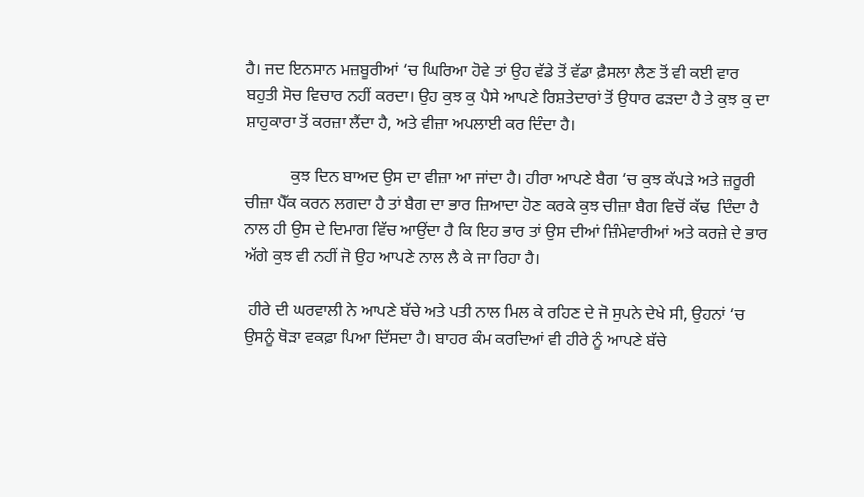ਹੈ। ਜਦ ਇਨਸਾਨ ਮਜ਼ਬੂਰੀਆਂ ‘ਚ ਘਿਰਿਆ ਹੋਵੇ ਤਾਂ ਉਹ ਵੱਡੇ ਤੋਂ ਵੱਡਾ ਫ਼ੈਸਲਾ ਲੈਣ ਤੋਂ ਵੀ ਕਈ ਵਾਰ ਬਹੁਤੀ ਸੋਚ ਵਿਚਾਰ ਨਹੀਂ ਕਰਦਾ। ਉਹ ਕੁਝ ਕੁ ਪੈਸੇ ਆਪਣੇ ਰਿਸ਼ਤੇਦਾਰਾਂ ਤੋਂ ਉਧਾਰ ਫੜਦਾ ਹੈ ਤੇ ਕੁਝ ਕੁ ਦਾ ਸ਼ਾਹੁਕਾਰਾ ਤੋਂ ਕਰਜ਼ਾ ਲੈਂਦਾ ਹੈ, ਅਤੇ ਵੀਜ਼ਾ ਅਪਲਾਈ ਕਰ ਦਿੰਦਾ ਹੈ।

           ਕੁਝ ਦਿਨ ਬਾਅਦ ਉਸ ਦਾ ਵੀਜ਼ਾ ਆ ਜਾਂਦਾ ਹੈ। ਹੀਰਾ ਆਪਣੇ ਬੈਗ ‘ਚ ਕੁਝ ਕੱਪੜੇ ਅਤੇ ਜ਼ਰੂਰੀ ਚੀਜ਼ਾ ਪੈੱਕ ਕਰਨ ਲਗਦਾ ਹੈ ਤਾਂ ਬੈਗ ਦਾ ਭਾਰ ਜ਼ਿਆਦਾ ਹੋਣ ਕਰਕੇ ਕੁਝ ਚੀਜ਼ਾ ਬੈਗ ਵਿਚੋਂ ਕੱਢ  ਦਿੰਦਾ ਹੈ ਨਾਲ ਹੀ ਉਸ ਦੇ ਦਿਮਾਗ ਵਿੱਚ ਆਉਂਦਾ ਹੈ ਕਿ ਇਹ ਭਾਰ ਤਾਂ ਉਸ ਦੀਆਂ ਜ਼ਿੰਮੇਵਾਰੀਆਂ ਅਤੇ ਕਰਜ਼ੇ ਦੇ ਭਾਰ ਅੱਗੇ ਕੁਝ ਵੀ ਨਹੀਂ ਜੋ ਉਹ ਆਪਣੇ ਨਾਲ ਲੈ ਕੇ ਜਾ ਰਿਹਾ ਹੈ।

 ਹੀਰੇ ਦੀ ਘਰਵਾਲੀ ਨੇ ਆਪਣੇ ਬੱਚੇ ਅਤੇ ਪਤੀ ਨਾਲ ਮਿਲ ਕੇ ਰਹਿਣ ਦੇ ਜੋ ਸੁਪਨੇ ਦੇਖੇ ਸੀ, ਉਹਨਾਂ ‘ਚ ਉਸਨੂੰ ਥੋੜਾ ਵਕਫ਼ਾ ਪਿਆ ਦਿੱਸਦਾ ਹੈ। ਬਾਹਰ ਕੰਮ ਕਰਦਿਆਂ ਵੀ ਹੀਰੇ ਨੂੰ ਆਪਣੇ ਬੱਚੇ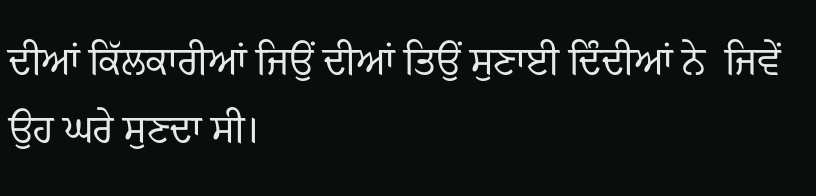ਦੀਆਂ ਕਿੱਲਕਾਰੀਆਂ ਜਿਉਂ ਦੀਆਂ ਤਿਉਂ ਸੁਣਾਈ ਦਿੰਦੀਆਂ ਨੇ  ਜਿਵੇਂ ਉਹ ਘਰੇ ਸੁਣਦਾ ਸੀ।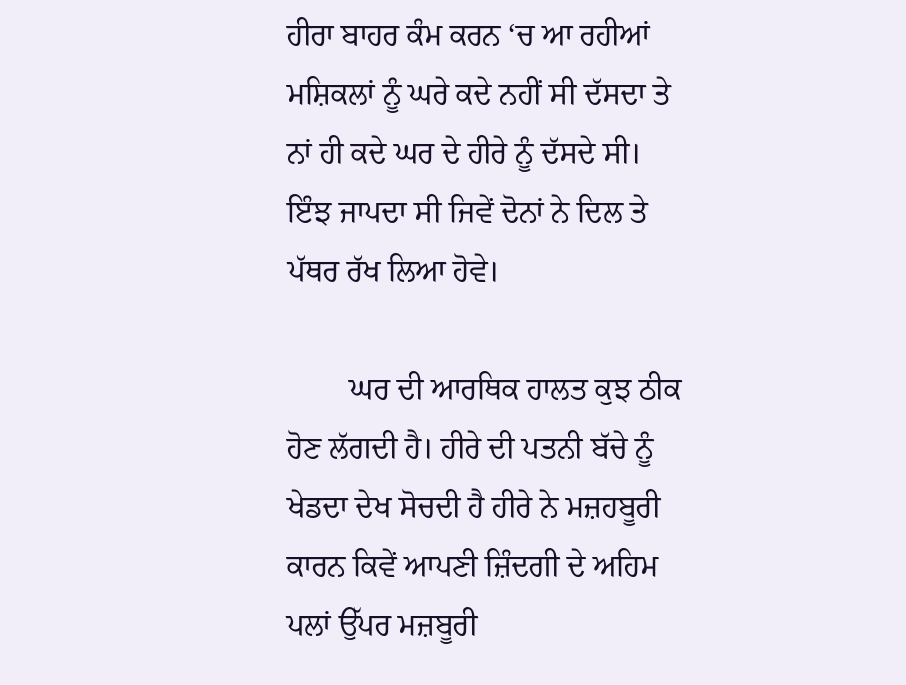ਹੀਰਾ ਬਾਹਰ ਕੰਮ ਕਰਨ ‘ਚ ਆ ਰਹੀਆਂ ਮਸ਼ਿਕਲਾਂ ਨੂੰ ਘਰੇ ਕਦੇ ਨਹੀਂ ਸੀ ਦੱਸਦਾ ਤੇ ਨਾਂ ਹੀ ਕਦੇ ਘਰ ਦੇ ਹੀਰੇ ਨੂੰ ਦੱਸਦੇ ਸੀ। ਇੰਝ ਜਾਪਦਾ ਸੀ ਜਿਵੇਂ ਦੋਨਾਂ ਨੇ ਦਿਲ ਤੇ ਪੱਥਰ ਰੱਖ ਲਿਆ ਹੋਵੇ।

        ਘਰ ਦੀ ਆਰਥਿਕ ਹਾਲਤ ਕੁਝ ਠੀਕ ਹੋਣ ਲੱਗਦੀ ਹੈ। ਹੀਰੇ ਦੀ ਪਤਨੀ ਬੱਚੇ ਨੂੰ ਖੇਡਦਾ ਦੇਖ ਸੋਚਦੀ ਹੈ ਹੀਰੇ ਨੇ ਮਜ਼ਹਬੂਰੀ ਕਾਰਨ ਕਿਵੇਂ ਆਪਣੀ ਜ਼ਿੰਦਗੀ ਦੇ ਅਹਿਮ ਪਲਾਂ ਉੱਪਰ ਮਜ਼ਬੂਰੀ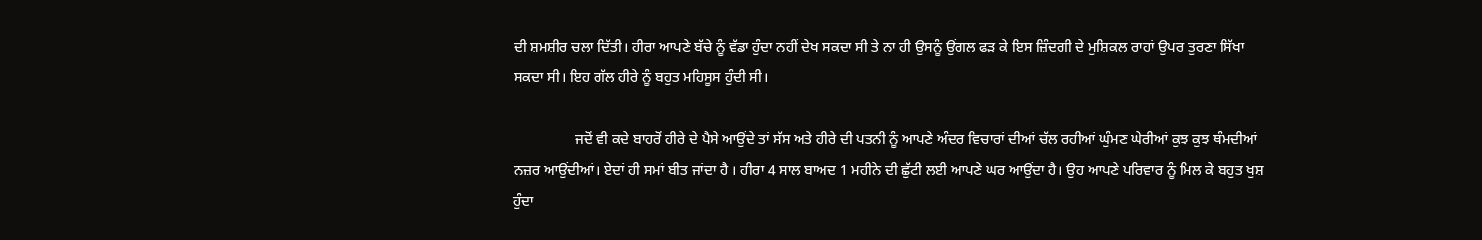ਦੀ ਸ਼ਮਸ਼ੀਰ ਚਲਾ ਦਿੱਤੀ। ਹੀਰਾ ਆਪਣੇ ਬੱਚੇ ਨੂੰ ਵੱਡਾ ਹੁੰਦਾ ਨਹੀਂ ਦੇਖ ਸਕਦਾ ਸੀ ਤੇ ਨਾ ਹੀ ਉਸਨੂੰ ਉਂਗਲ ਫੜ ਕੇ ਇਸ ਜ਼ਿੰਦਗੀ ਦੇ ਮੁਸ਼ਿਕਲ ਰਾਹਾਂ ਉਪਰ ਤੁਰਣਾ ਸਿੱਖਾ ਸਕਦਾ ਸੀ। ਇਹ ਗੱਲ ਹੀਰੇ ਨੂੰ ਬਹੁਤ ਮਹਿਸੂਸ ਹੁੰਦੀ ਸੀ।

                 ਜਦੋਂ ਵੀ ਕਦੇ ਬਾਹਰੋਂ ਹੀਰੇ ਦੇ ਪੈਸੇ ਆਉਂਦੇ ਤਾਂ ਸੱਸ ਅਤੇ ਹੀਰੇ ਦੀ ਪਤਨੀ ਨੂੰ ਆਪਣੇ ਅੰਦਰ ਵਿਚਾਰਾਂ ਦੀਆਂ ਚੱਲ ਰਹੀਆਂ ਘੁੰਮਣ ਘੇਰੀਆਂ ਕੁਝ ਕੁਝ ਥੰਮਦੀਆਂ ਨਜ਼ਰ ਆਉਂਦੀਆਂ। ਏਦਾਂ ਹੀ ਸਮਾਂ ਬੀਤ ਜਾਂਦਾ ਹੈ । ਹੀਰਾ 4 ਸਾਲ ਬਾਅਦ 1 ਮਹੀਨੇ ਦੀ ਛੁੱਟੀ ਲਈ ਆਪਣੇ ਘਰ ਆਉਂਦਾ ਹੈ। ਉਹ ਆਪਣੇ ਪਰਿਵਾਰ ਨੂੰ ਮਿਲ ਕੇ ਬਹੁਤ ਖੁਸ਼ ਹੁੰਦਾ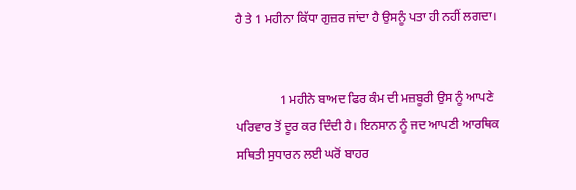ਹੈ ਤੇ 1 ਮਹੀਨਾ ਕਿੱਧਾ ਗੁਜ਼ਰ ਜਾਂਦਾ ਹੈ ਉਸਨੂੰ ਪਤਾ ਹੀ ਨਹੀਂ ਲਗਦਾ।


              1 ਮਹੀਨੇ ਬਾਅਦ ਫਿਰ ਕੰਮ ਦੀ ਮਜ਼ਬੂਰੀ ਉਸ ਨੂੰ ਆਪਣੇ ਪਰਿਵਾਰ ਤੋਂ ਦੂਰ ਕਰ ਦਿੰਦੀ ਹੈ। ਇਨਸਾਨ ਨੂੰ ਜਦ ਆਪਣੀ ਆਰਥਿਕ ਸਥਿਤੀ ਸੁਧਾਰਨ ਲਈ ਘਰੋਂ ਬਾਹਰ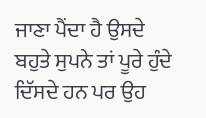ਜਾਣਾ ਪੈਂਦਾ ਹੈ ਉਸਦੇ ਬਹੁਤੇ ਸੁਪਨੇ ਤਾਂ ਪੂਰੇ ਹੁੰਦੇ ਦਿੱਸਦੇ ਹਨ ਪਰ ਉਹ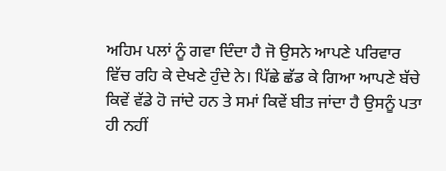ਅਹਿਮ ਪਲਾਂ ਨੂੰ ਗਵਾ ਦਿੰਦਾ ਹੈ ਜੋ ਉਸਨੇ ਆਪਣੇ ਪਰਿਵਾਰ ਵਿੱਚ ਰਹਿ ਕੇ ਦੇਖਣੇ ਹੁੰਦੇ ਨੇ। ਪਿੱਛੇ ਛੱਡ ਕੇ ਗਿਆ ਆਪਣੇ ਬੱਚੇ ਕਿਵੇਂ ਵੱਡੇ ਹੋ ਜਾਂਦੇ ਹਨ ਤੇ ਸਮਾਂ ਕਿਵੇਂ ਬੀਤ ਜਾਂਦਾ ਹੈ ਉਸਨੂੰ ਪਤਾ ਹੀ ਨਹੀਂ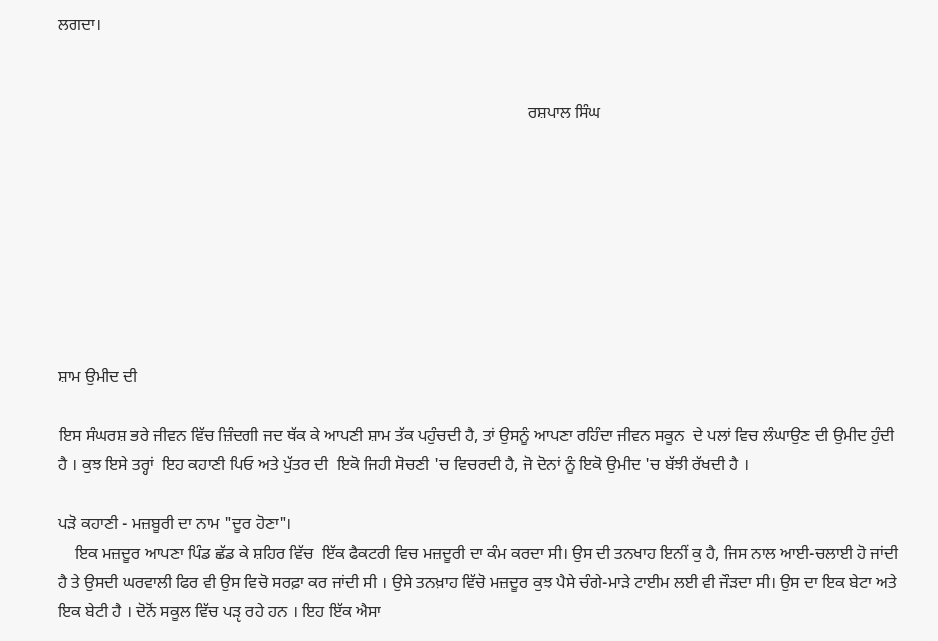ਲਗਦਾ।


                                                                                                                 ਰਸ਼ਪਾਲ ਸਿੰਘ








ਸ਼ਾਮ ਉਮੀਦ ਦੀ

ਇਸ ਸੰਘਰਸ਼ ਭਰੇ ਜੀਵਨ ਵਿੱਚ ਜ਼ਿੰਦਗੀ ਜਦ ਥੱਕ ਕੇ ਆਪਣੀ ਸ਼ਾਮ ਤੱਕ ਪਹੁੰਚਦੀ ਹੈ, ਤਾਂ ਉਸਨੂੰ ਆਪਣਾ ਰਹਿੰਦਾ ਜੀਵਨ ਸਕੂਨ  ਦੇ ਪਲਾਂ ਵਿਚ ਲੰਘਾਉਣ ਦੀ ਉਮੀਦ ਹੁੰਦੀ ਹੈ । ਕੁਝ ਇਸੇ ਤਰ੍ਹਾਂ  ਇਹ ਕਹਾਣੀ ਪਿਓ ਅਤੇ ਪੁੱਤਰ ਦੀ  ਇਕੋ ਜਿਹੀ ਸੋਚਣੀ 'ਚ ਵਿਚਰਦੀ ਹੈ, ਜੋ ਦੋਨਾਂ ਨੂੰ ਇਕੋ ਉਮੀਦ 'ਚ ਬੱਝੀ ਰੱਖਦੀ ਹੈ ।

ਪੜੋ ਕਹਾਣੀ - ਮਜ਼ਬੂਰੀ ਦਾ ਨਾਮ "ਦੂਰ ਹੋਣਾ"।
    ਇਕ ਮਜ਼ਦੂਰ ਆਪਣਾ ਪਿੰਡ ਛੱਡ ਕੇ ਸ਼ਹਿਰ ਵਿੱਚ  ਇੱਕ ਫੈਕਟਰੀ ਵਿਚ ਮਜ਼ਦੂਰੀ ਦਾ ਕੰਮ ਕਰਦਾ ਸੀ। ਉਸ ਦੀ ਤਨਖਾਹ ਇਨੀਂ ਕੁ ਹੈ, ਜਿਸ ਨਾਲ ਆਈ-ਚਲਾਈ ਹੋ ਜਾਂਦੀ ਹੈ ਤੇ ਉਸਦੀ ਘਰਵਾਲੀ ਫਿਰ ਵੀ ਉਸ ਵਿਚੋ ਸਰਫ਼ਾ ਕਰ ਜਾਂਦੀ ਸੀ । ਉਸੇ ਤਨਖ਼ਾਹ ਵਿੱਚੋ ਮਜ਼ਦੂਰ ਕੁਝ ਪੈਸੇ ਚੰਗੇ-ਮਾੜੇ ਟਾਈਮ ਲਈ ਵੀ ਜੌੜਦਾ ਸੀ। ਉਸ ਦਾ ਇਕ ਬੇਟਾ ਅਤੇ ਇਕ ਬੇਟੀ ਹੈ । ਦੋਨੋਂ ਸਕੂਲ ਵਿੱਚ ਪੜੵ ਰਹੇ ਹਨ । ਇਹ ਇੱਕ ਐਸਾ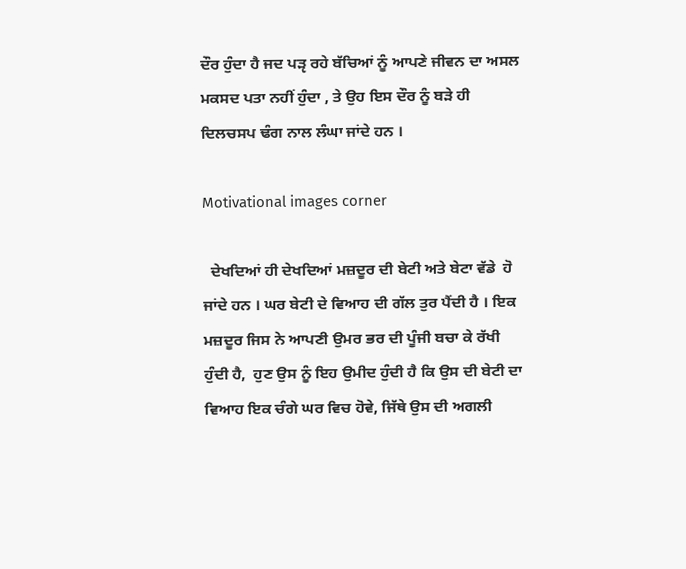ਦੌਰ ਹੁੰਦਾ ਹੈ ਜਦ ਪੜੵ ਰਹੇ ਬੱਚਿਆਂ ਨੂੰ ਆਪਣੇ ਜੀਵਨ ਦਾ ਅਸਲ ਮਕਸਦ ਪਤਾ ਨਹੀਂ ਹੁੰਦਾ , ਤੇ ਉਹ ਇਸ ਦੌਰ ਨੂੰ ਬੜੇ ਹੀ ਦਿਲਚਸਪ ਢੰਗ ਨਾਲ ਲੰਘਾ ਜਾਂਦੇ ਹਨ ।

Motivational images corner

  ਦੇਖਦਿਆਂ ਹੀ ਦੇਖਦਿਆਂ ਮਜ਼ਦੂਰ ਦੀ ਬੇਟੀ ਅਤੇ ਬੇਟਾ ਵੱਡੇ  ਹੋ ਜਾਂਦੇ ਹਨ । ਘਰ ਬੇਟੀ ਦੇ ਵਿਆਹ ਦੀ ਗੱਲ ਤੁਰ ਪੈਂਦੀ ਹੈ । ਇਕ ਮਜ਼ਦੂਰ ਜਿਸ ਨੇ ਆਪਣੀ ਉਮਰ ਭਰ ਦੀ ਪੂੰਜੀ ਬਚਾ ਕੇ ਰੱਖੀ ਹੁੰਦੀ ਹੈ,  ਹੁਣ ਉਸ ਨੂੰ ਇਹ ਉਮੀਦ ਹੁੰਦੀ ਹੈ ਕਿ ਉਸ ਦੀ ਬੇਟੀ ਦਾ ਵਿਆਹ ਇਕ ਚੰਗੇ ਘਰ ਵਿਚ ਹੋਵੇ, ਜਿੱਥੇ ਉਸ ਦੀ ਅਗਲੀ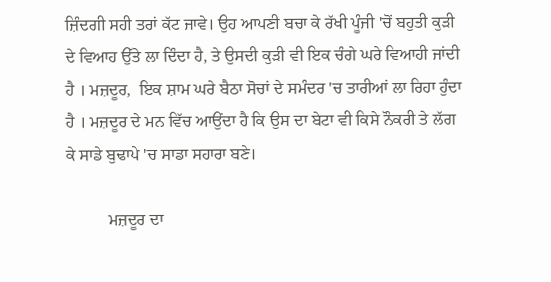ਜ਼ਿੰਦਗੀ ਸਹੀ ਤਰਾਂ ਕੱਟ ਜਾਵੇ। ਉਹ ਆਪਣੀ ਬਚਾ ਕੇ ਰੱਖੀ ਪੂੰਜੀ 'ਚੋਂ ਬਹੁਤੀ ਕੁੜੀ ਦੇ ਵਿਆਹ ਉੱਤੇ ਲਾ ਦਿੰਦਾ ਹੈ, ਤੇ ਉਸਦੀ ਕੁੜੀ ਵੀ ਇਕ ਚੰਗੇ ਘਰੇ ਵਿਆਹੀ ਜਾਂਦੀ ਹੈ । ਮਜ਼ਦੂਰ,  ਇਕ ਸ਼ਾਮ ਘਰੇ ਬੈਠਾ ਸੋਚਾਂ ਦੇ ਸਮੰਦਰ 'ਚ ਤਾਰੀਆਂ ਲਾ ਰਿਹਾ ਹੁੰਦਾ ਹੈ । ਮਜ਼ਦੂਰ ਦੇ ਮਨ ਵਿੱਚ ਆਉਂਦਾ ਹੈ ਕਿ ਉਸ ਦਾ ਬੇਟਾ ਵੀ ਕਿਸੇ ਨੌਕਰੀ ਤੇ ਲੱਗ ਕੇ ਸਾਡੇ ਬੁਢਾਪੇ 'ਚ ਸਾਡਾ ਸਹਾਰਾ ਬਣੇ।

          ਮਜ਼ਦੂਰ ਦਾ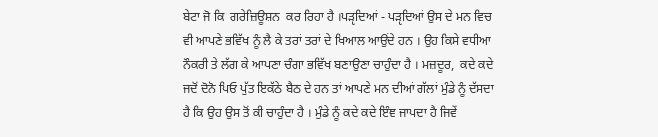ਬੇਟਾ ਜੋ ਕਿ  ਗਰੇਜ਼ਿਊਸ਼ਨ  ਕਰ ਰਿਹਾ ਹੈ ।ਪੜੵਦਿਆਂ - ਪੜੵਦਿਆਂ ਉਸ ਦੇ ਮਨ ਵਿਚ ਵੀ ਆਪਣੇ ਭਵਿੱਖ ਨੂੰ ਲੈ ਕੇ ਤਰਾਂ ਤਰਾਂ ਦੇ ਖਿਆਲ ਆਉਂਦੇ ਹਨ । ਉਹ ਕਿਸੇ ਵਧੀਆ ਨੌਕਰੀ ਤੇ ਲੱਗ ਕੇ ਆਪਣਾ ਚੰਗਾ ਭਵਿੱਖ ਬਣਾਉਣਾ ਚਾਹੁੰਦਾ ਹੈ । ਮਜ਼ਦੂਰ,  ਕਦੇ ਕਦੇ  ਜਦੋਂ ਦੋਨੋ ਪਿਓ ਪੁੱਤ ਇਕੱਠੇ ਬੈਠ ਦੇ ਹਨ ਤਾਂ ਆਪਣੇ ਮਨ ਦੀਆਂ ਗੱਲਾਂ ਮੁੰਡੇ ਨੂੰ ਦੱਸਦਾ ਹੈ ਕਿ ਉਹ ਉਸ ਤੋਂ ਕੀ ਚਾਹੁੰਦਾ ਹੈ । ਮੁੰਡੇ ਨੂੰ ਕਦੇ ਕਦੇ ਇੰਞ ਜਾਪਦਾ ਹੈ ਜਿਵੇਂ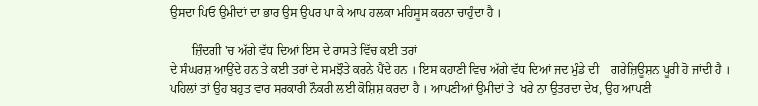ਉਸਦਾ ਪਿਓ ਉਮੀਦਾਂ ਦਾ ਭਾਰ ਉਸ ਉਪਰ ਪਾ ਕੇ ਆਪ ਹਲਕਾ ਮਹਿਸੂਸ ਕਰਨਾ ਚਾਹੁੰਦਾ ਹੈ ।

       ਜ਼ਿੰਦਗੀ 'ਚ ਅੱਗੇ ਵੱਧ ਦਿਆਂ ਇਸ ਦੇ ਰਾਸਤੇ ਵਿੱਚ ਕਈ ਤਰਾਂ
ਦੇ ਸੰਘਰਸ਼ ਆਉਂਦੇ ਹਨ ਤੇ ਕਈ ਤਰਾਂ ਦੇ ਸਮਝੌਤੇ ਕਰਨੇ ਪੈਂਦੇ ਹਨ । ਇਸ ਕਹਾਣੀ ਵਿਚ ਅੱਗੇ ਵੱਧ ਦਿਆਂ ਜਦ ਮੁੰਡੇ ਦੀ    ਗਰੇਜ਼ਿਊਸ਼ਨ ਪੂਰੀ ਹੋ ਜਾਂਦੀ ਹੈ । ਪਹਿਲਾਂ ਤਾਂ ਉਹ ਬਹੁਤ ਵਾਰ ਸਰਕਾਰੀ ਨੌਕਰੀ ਲਈ ਕੋਸ਼ਿਸ਼ ਕਰਦਾ ਹੈ । ਆਪਣੀਆਂ ਉਮੀਦਾਂ ਤੇ  ਖਰੇ ਨਾ ਉਤਰਦਾ ਦੇਖ, ਉਹ ਆਪਣੀ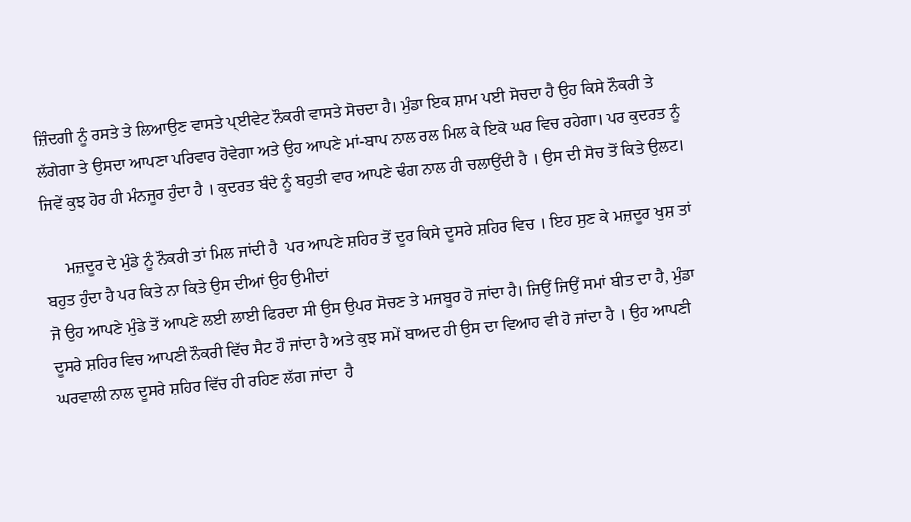ਜ਼ਿੰਦਗੀ ਨੂੰ ਰਸਤੇ ਤੇ ਲਿਆਉਣ ਵਾਸਤੇ ਪ੍ਈਵੇਟ ਨੌਕਰੀ ਵਾਸਤੇ ਸੋਚਦਾ ਹੈ। ਮੁੰਡਾ ਇਕ ਸ਼ਾਮ ਪਈ ਸੋਚਦਾ ਹੈ ਉਹ ਕਿਸੇ ਨੌਕਰੀ ਤੇ ਲੱਗੇਗਾ ਤੇ ਉਸਦਾ ਆਪਣਾ ਪਰਿਵਾਰ ਹੋਵੇਗਾ ਅਤੇ ਉਹ ਆਪਣੇ ਮਾਂ-ਬਾਪ ਨਾਲ ਰਲ ਮਿਲ ਕੇ ਇਕੋ ਘਰ ਵਿਚ ਰਹੇਗਾ। ਪਰ ਕੁਦਰਤ ਨੂੰ ਜਿਵੇਂ ਕੁਝ ਹੋਰ ਹੀ ਮੰਨਜੂਰ ਹੁੰਦਾ ਹੈ । ਕੁਦਰਤ ਬੰਦੇ ਨੂੰ ਬਹੁਤੀ ਵਾਰ ਆਪਣੇ ਢੰਗ ਨਾਲ ਹੀ ਚਲਾਉਂਦੀ ਹੈ । ਉਸ ਦੀ ਸੋਚ ਤੋਂ ਕਿਤੇ ਉਲਟ।

     ਮਜ਼ਦੂਰ ਦੇ ਮੁੰਡੇ ਨੂੰ ਨੌਕਰੀ ਤਾਂ ਮਿਲ ਜਾਂਦੀ ਹੈ  ਪਰ ਆਪਣੇ ਸ਼ਹਿਰ ਤੋਂ ਦੂਰ ਕਿਸੇ ਦੂਸਰੇ ਸ਼ਹਿਰ ਵਿਚ । ਇਹ ਸੁਣ ਕੇ ਮਜ਼ਦੂਰ ਖੁਸ਼ ਤਾਂ ਬਹੁਤ ਹੁੰਦਾ ਹੈ ਪਰ ਕਿਤੇ ਨਾ ਕਿਤੇ ਉਸ ਦੀਆਂ ਉਹ ਉਮੀਦਾਂ
ਜੋ ਉਹ ਆਪਣੇ ਮੁੰਡੇ ਤੋਂ ਆਪਣੇ ਲਈ ਲਾਈ ਫਿਰਦਾ ਸੀ ਉਸ ਉਪਰ ਸੋਚਣ ਤੇ ਮਜਬੂਰ ਹੋ ਜਾਂਦਾ ਹੈ। ਜਿਉਂ ਜਿਉਂ ਸਮਾਂ ਬੀਤ ਦਾ ਹੈ, ਮੁੰਡਾ ਦੂਸਰੇ ਸ਼ਹਿਰ ਵਿਚ ਆਪਣੀ ਨੌਕਰੀ ਵਿੱਚ ਸੈਟ ਹੌ ਜਾਂਦਾ ਹੈ ਅਤੇ ਕੁਝ ਸਮੇਂ ਬਾਅਦ ਹੀ ਉਸ ਦਾ ਵਿਆਹ ਵੀ ਹੋ ਜਾਂਦਾ ਹੈ । ਉਹ ਆਪਣੀ ਘਰਵਾਲੀ ਨਾਲ ਦੂਸਰੇ ਸ਼ਹਿਰ ਵਿੱਚ ਹੀ ਰਹਿਣ ਲੱਗ ਜਾਂਦਾ  ਹੈ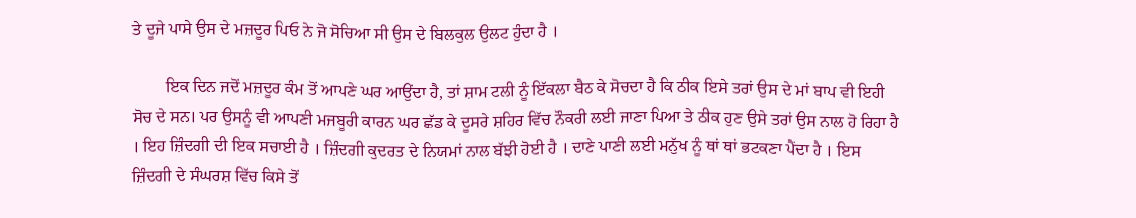ਤੇ ਦੂਜੇ ਪਾਸੇ ਉਸ ਦੇ ਮਜ਼ਦੂਰ ਪਿਓ ਨੇ ਜੋ ਸੋਚਿਆ ਸੀ ਉਸ ਦੇ ਬਿਲਕੁਲ ਉਲਟ ਹੁੰਦਾ ਹੈ ।

        ਇਕ ਦਿਨ ਜਦੋਂ ਮਜ਼ਦੂਰ ਕੰਮ ਤੋਂ ਆਪਣੇ ਘਰ ਆਉਂਦਾ ਹੈ, ਤਾਂ ਸ਼ਾਮ ਟਲੀ ਨੂੰ ਇੱਕਲਾ ਬੈਠ ਕੇ ਸੋਚਦਾ ਹੈ ਕਿ ਠੀਕ ਇਸੇ ਤਰਾਂ ਉਸ ਦੇ ਮਾਂ ਬਾਪ ਵੀ ਇਹੀ ਸੋਚ ਦੇ ਸਨ। ਪਰ ਉਸਨੂੰ ਵੀ ਆਪਣੀ ਮਜਬੂਰੀ ਕਾਰਨ ਘਰ ਛੱਡ ਕੇ ਦੂਸਰੇ ਸ਼ਹਿਰ ਵਿੱਚ ਨੌਕਰੀ ਲਈ ਜਾਣਾ ਪਿਆ ਤੇ ਠੀਕ ਹੁਣ ਉਸੇ ਤਰਾਂ ਉਸ ਨਾਲ ਹੋ ਰਿਹਾ ਹੈ । ਇਹ ਜ਼ਿੰਦਗੀ ਦੀ ਇਕ ਸਚਾਈ ਹੈ । ਜ਼ਿੰਦਗੀ ਕੁਦਰਤ ਦੇ ਨਿਯਮਾਂ ਨਾਲ ਬੱਝੀ ਹੋਈ ਹੈ । ਦਾਣੇ ਪਾਣੀ ਲਈ ਮਨੁੱਖ ਨੂੰ ਥਾਂ ਥਾਂ ਭਟਕਣਾ ਪੈਂਦਾ ਹੈ । ਇਸ ਜ਼ਿੰਦਗੀ ਦੇ ਸੰਘਰਸ਼ ਵਿੱਚ ਕਿਸੇ ਤੋਂ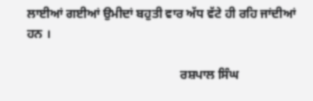ਲਾਈਆਂ ਗਈਆਂ ਉਮੀਦਾਂ ਬਹੁਤੀ ਵਾਰ ਅੱਧ ਵੱਟੇ ਹੀ ਰਹਿ ਜਾਂਦੀਆਂ ਹਨ ।

                                                 ਰਸ਼ਪਾਲ ਸਿੰਘ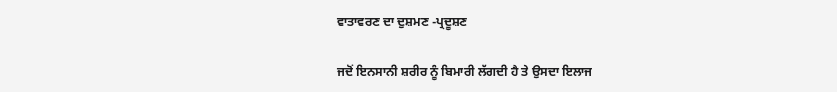ਵਾਤਾਵਰਣ ਦਾ ਦੁਸ਼ਮਣ -ਪ੍ਰਦੂਸ਼ਣ

ਜਦੋਂ ਇਨਸਾਨੀ ਸ਼ਰੀਰ ਨੂੰ ਬਿਮਾਰੀ ਲੱਗਦੀ ਹੈ ਤੇ ਉਸਦਾ ਇਲਾਜ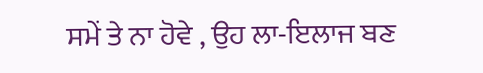ਸਮੇਂ ਤੇ ਨਾ ਹੋਵੇ , ਉਹ ਲਾ-ਇਲਾਜ ਬਣ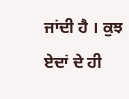ਜਾਂਦੀ ਹੈ । ਕੁਝ ਏਦਾਂ ਦੇ ਹੀ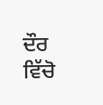ਦੌਰ ਵਿੱਚੋ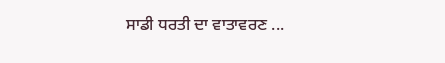ਸਾਡੀ ਧਰਤੀ ਦਾ ਵਾਤਾਵਰਣ ...